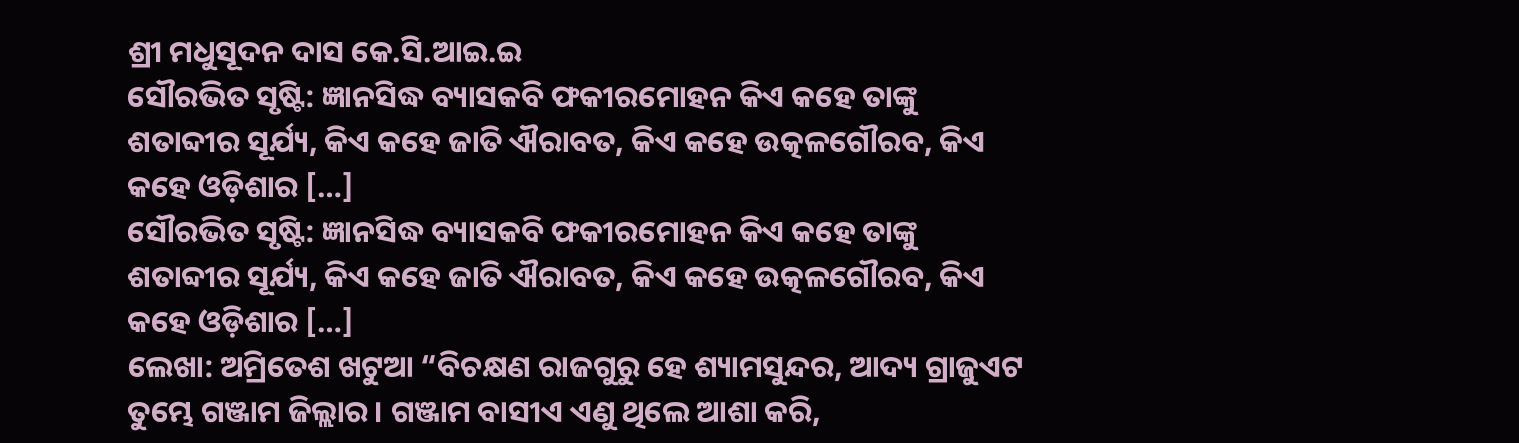ଶ୍ରୀ ମଧୁସୂଦନ ଦାସ କେ.ସି.ଆଇ.ଇ
ସୌରଭିତ ସୃଷ୍ଟି: ଜ୍ଞାନସିଦ୍ଧ ବ୍ୟାସକବି ଫକୀରମୋହନ କିଏ କହେ ତାଙ୍କୁ ଶତାବ୍ଦୀର ସୂର୍ଯ୍ୟ, କିଏ କହେ ଜାତି ଐରାବତ, କିଏ କହେ ଉତ୍କଳଗୌରବ, କିଏ କହେ ଓଡ଼ିଶାର […]
ସୌରଭିତ ସୃଷ୍ଟି: ଜ୍ଞାନସିଦ୍ଧ ବ୍ୟାସକବି ଫକୀରମୋହନ କିଏ କହେ ତାଙ୍କୁ ଶତାବ୍ଦୀର ସୂର୍ଯ୍ୟ, କିଏ କହେ ଜାତି ଐରାବତ, କିଏ କହେ ଉତ୍କଳଗୌରବ, କିଏ କହେ ଓଡ଼ିଶାର […]
ଲେଖା: ଅମ୍ରିତେଶ ଖଟୁଆ “ବିଚକ୍ଷଣ ରାଜଗୁରୁ ହେ ଶ୍ୟାମସୁନ୍ଦର, ଆଦ୍ୟ ଗ୍ରାଜୁଏଟ ତୁମ୍ଭେ ଗଞ୍ଜାମ ଜିଲ୍ଲାର। ଗଞ୍ଜାମ ବାସୀଏ ଏଣୁ ଥିଲେ ଆଶା କରି,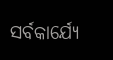ସର୍ବକାର୍ଯ୍ୟେ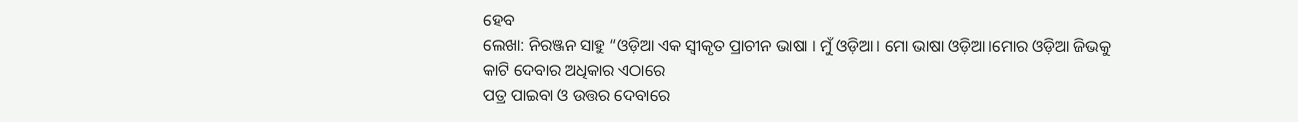ହେବ
ଲେଖା: ନିରଞ୍ଜନ ସାହୁ “ଓଡ଼ିଆ ଏକ ସ୍ଵୀକୃତ ପ୍ରାଚୀନ ଭାଷା । ମୁଁ ଓଡ଼ିଆ। ମୋ ଭାଷା ଓଡ଼ିଆ।ମୋର ଓଡ଼ିଆ ଜିଭକୁ କାଟି ଦେବାର ଅଧିକାର ଏଠାରେ
ପତ୍ର ପାଇବା ଓ ଉତ୍ତର ଦେବାରେ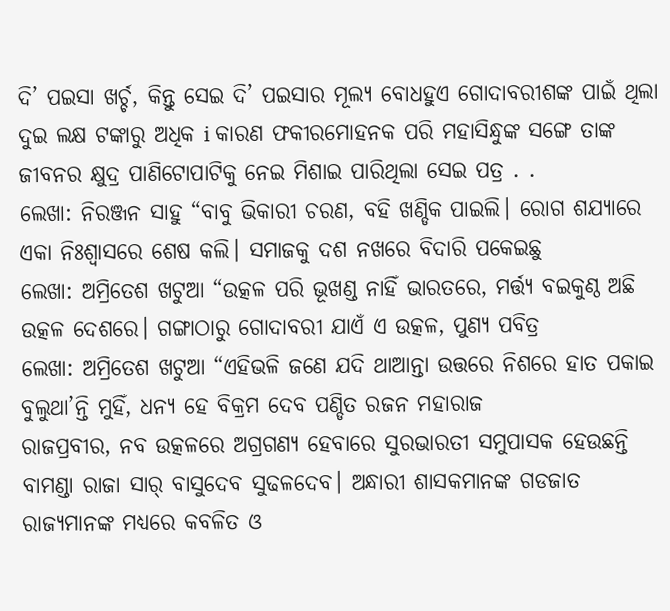ଦି’ ପଇସା ଖର୍ଚ୍ଚ, କିନ୍ତୁ ସେଇ ଦି’ ପଇସାର ମୂଲ୍ୟ ବୋଧହୁଏ ଗୋଦାବରୀଶଙ୍କ ପାଇଁ ଥିଲା ଦୁଇ ଲକ୍ଷ ଟଙ୍କାରୁ ଅଧିକ i କାରଣ ଫକୀରମୋହନକ ପରି ମହାସିନ୍ଧୁଙ୍କ ସଙ୍ଗେ ତାଙ୍କ ଜୀବନର କ୍ଷୁଦ୍ର ପାଣିଟୋପାଟିକୁ ନେଇ ମିଶାଇ ପାରିଥିଲା ସେଇ ପତ୍ର . .
ଲେଖା: ନିରଞ୍ଜନ ସାହୁ “ବାବୁ ଭିକାରୀ ଚରଣ, ବହି ଖଣ୍ଡିକ ପାଇଲି। ରୋଗ ଶଯ୍ୟାରେ ଏକା ନିଃଶ୍ବାସରେ ଶେଷ କଲି। ସମାଜକୁ ଦଶ ନଖରେ ବିଦାରି ପକେଇଛୁ
ଲେଖା: ଅମ୍ରିତେଶ ଖଟୁଆ “ଉତ୍କଳ ପରି ଭୂଖଣ୍ଡ ନାହିଁ ଭାରତରେ, ମର୍ତ୍ତ୍ୟ ବଇକୁଣ୍ଠ ଅଛି ଉତ୍କଳ ଦେଶରେ। ଗଙ୍ଗାଠାରୁ ଗୋଦାବରୀ ଯାଏଁ ଏ ଉତ୍କଳ, ପୁଣ୍ଯ ପବିତ୍ର
ଲେଖା: ଅମ୍ରିତେଶ ଖଟୁଆ “ଏହିଭଳି ଜଣେ ଯଦି ଥାଆନ୍ତା ଉତ୍ତରେ ନିଶରେ ହାତ ପକାଇ ବୁଲୁଥା’ନ୍ତି ମୁହିଁ, ଧନ୍ୟ ହେ ବିକ୍ରମ ଦେବ ପଣ୍ଡିତ ରଜନ ମହାରାଜ
ରାଜପ୍ରବୀର, ନବ ଉତ୍କଳରେ ଅଗ୍ରଗଣ୍ୟ ହେବାରେ ସୁରଭାରତୀ ସମୁପାସକ ହେଉଛନ୍ତି ବାମଣ୍ଡା ରାଜା ସାର୍ ବାସୁଦେବ ସୁଢଳଦେବ। ଅନ୍ଧାରୀ ଶାସକମାନଙ୍କ ଗଡଜାତ ରାଜ୍ୟମାନଙ୍କ ମଧ୍ୟରେ କବଳିତ ଓ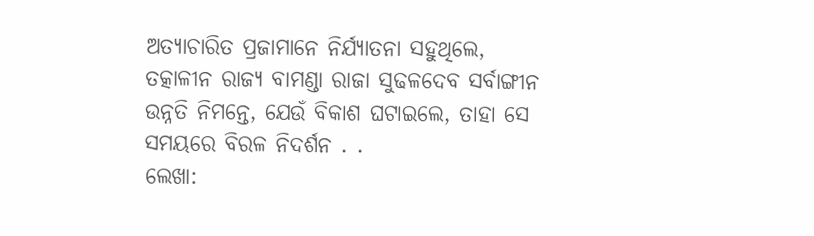ଅତ୍ୟାଚାରିତ ପ୍ରଜାମାନେ ନିର୍ଯ୍ୟାତନା ସହୁଥିଲେ, ତତ୍କାଳୀନ ରାଜ୍ୟ ବାମଣ୍ଡା ରାଜା ସୁଢଳଦେବ ସର୍ବାଙ୍ଗୀନ ଉନ୍ନତି ନିମନ୍ତେ, ଯେଉଁ ବିକାଶ ଘଟାଇଲେ, ତାହା ସେ ସମୟରେ ବିରଳ ନିଦର୍ଶନ . .
ଲେଖା: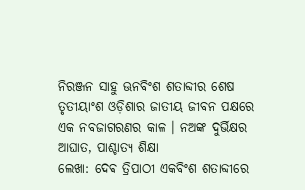ନିରଞ୍ଜନ ସାହୁ ଊନବିଂଶ ଶତାବ୍ଦୀର ଶେଷ ତୃତୀୟାଂଶ ଓଡ଼ିଶାର ଜାତୀୟ ଜୀବନ ପକ୍ଷରେ ଏକ ନବଜାଗରଣର କାଳ । ନଅଙ୍କ ଦୁର୍ଭିକ୍ଷର ଆଘାତ, ପାଶ୍ଚାତ୍ୟ ଶିକ୍ଷା
ଲେଖା: ଦେଵ ତ୍ରିପାଠୀ ଏକବିଂଶ ଶତାବ୍ଦୀରେ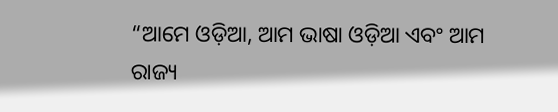“ଆମେ ଓଡ଼ିଆ, ଆମ ଭାଷା ଓଡ଼ିଆ ଏବଂ ଆମ ରାଜ୍ୟ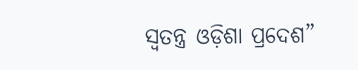ସ୍ବତନ୍ତ୍ର ଓଡ଼ିଶା ପ୍ରଦେଶ”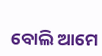ବୋଲି ଆମେ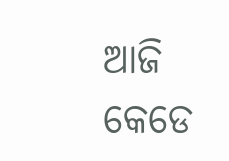ଆଜି କେଡେ